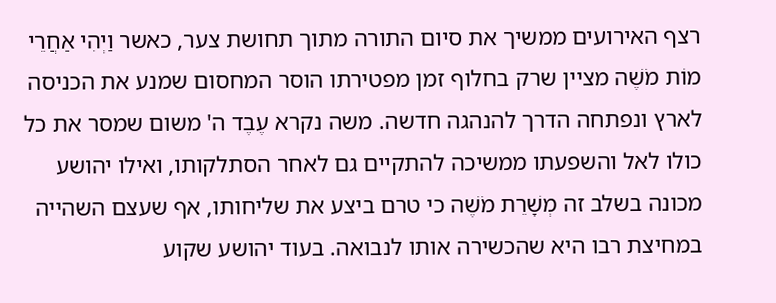רצף האירועים ממשיך את סיום התורה מתוך תחושת צער, כאשר וַיְהִי אַחֲרֵי מוֹת מֹשֶׁה מציין שרק בחלוף זמן מפטירתו הוסר המחסום שמנע את הכניסה לארץ ונפתחה הדרך להנהגה חדשה. משה נקרא עֶבֶד ה' משום שמסר את כל כולו לאל והשפעתו ממשיכה להתקיים גם לאחר הסתלקותו, ואילו יהושע מכונה בשלב זה מְשָׁרֵת מֹשֶׁה כי טרם ביצע את שליחותו, אף שעצם השהייה במחיצת רבו היא שהכשירה אותו לנבואה. בעוד יהושע שקוע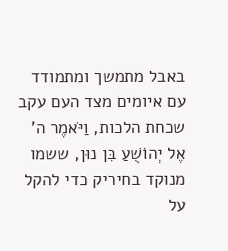באבל מתמשך ומתמודד עם איומים מצד העם עקב שכחת הלכות, וַיֹּאמֶר ה' אֶל יְהוֹשֻׁעַ בִּן נוּן, ששמו מנוקד בחיריק כדי להקל על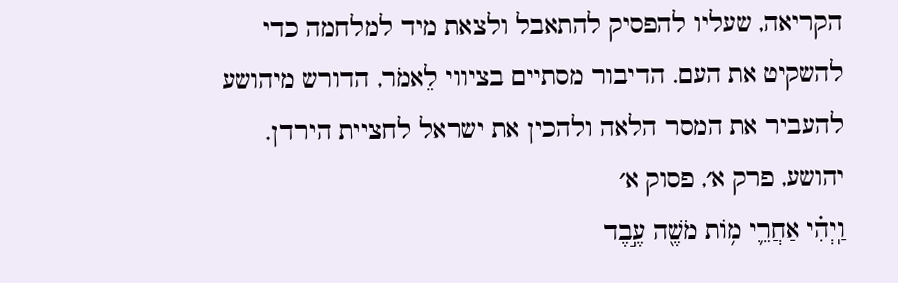הקריאה, שעליו להפסיק להתאבל ולצאת מיד למלחמה כדי להשקיט את העם. הדיבור מסתיים בציווי לֵאמֹר, הדורש מיהושע להעביר את המסר הלאה ולהכין את ישראל לחציית הירדן.
יהושע, פרק א׳, פסוק א׳
וַֽיְהִ֗י אַחֲרֵ֛י מ֥וֹת מֹשֶׁ֖ה עֶ֣בֶד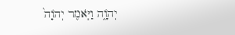יְהֹוָ֑ה וַיֹּ֤אמֶר יְהֹוָה֙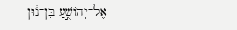אֶל־יְהוֹשֻׁ֣עַ בִּן־נ֔וּן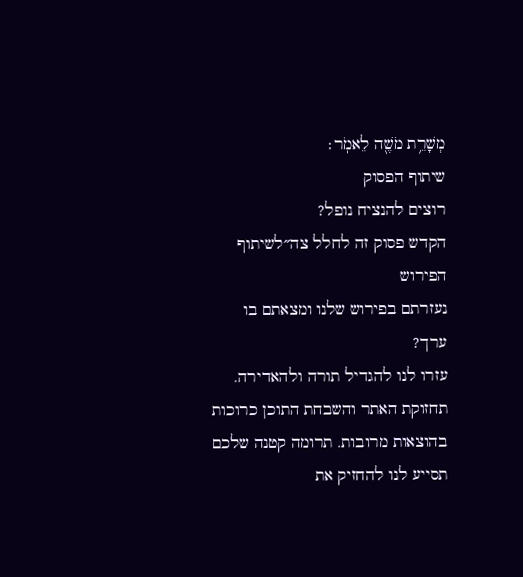מְשָׁרֵ֥ת מֹשֶׁ֖ה לֵאמֹֽר׃
שיתוף הפסוק
רוצים להנציח נופל?
הקדש פסוק זה לחלל צה״לשיתוף הפירוש
נעזרתם בפירוש שלנו ומצאתם בו ערך?
עזרו לנו להגדיל תורה ולהאדירה. תחזוקת האתר והשבחת התוכן כרוכות בהוצאות מרובות. תרומה קטנה שלכם תסייע לנו להחזיק את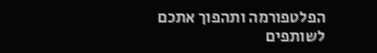הפלטפורמה ותהפוך אתכם לשותפים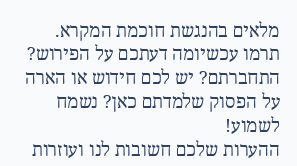מלאים בהנגשת חוכמת המקרא.
תרמו עכשיומה דעתכם על הפירוש?
התחברתם? יש לכם חידוש או הארה על הפסוק שלמדתם כאן? נשמח לשמוע!
ההערות שלכם חשובות לנו ועוזרות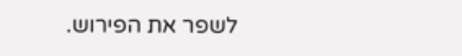לשפר את הפירוש.